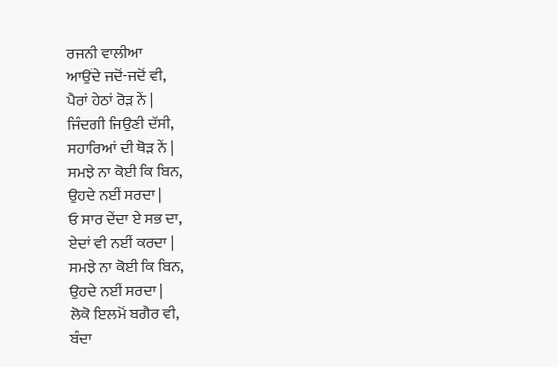ਰਜਨੀ ਵਾਲੀਆ
ਆਉਂਦੇ ਜਦੋਂ-ਜਦੋਂ ਵੀ,
ਪੈਰਾਂ ਹੇਠਾਂ ਰੋੜ ਨੇਂ |
ਜਿੰਦਗੀ ਜਿਉਣੀ ਦੱਸੀ,
ਸਹਾਰਿਆਂ ਦੀ ਥੋੜ ਨੇਂ |
ਸਮਝੇ ਨਾ ਕੋਈ ਕਿ ਬਿਨ,
ਉਹਦੇ ਨਈਂ ਸਰਦਾ |
ਓ ਸਾਰ ਦੇਂਦਾ ਏ ਸਭ ਦਾ,
ਏਦਾਂ ਵੀ ਨਈਂ ਕਰਦਾ |
ਸਮਝੇ ਨਾ ਕੋਈ ਕਿ ਬਿਨ,
ਉਹਦੇ ਨਈਂ ਸਰਦਾ |
ਲੋਕੋ ਇਲਮੋਂ ਬਗੈਰ ਵੀ,
ਬੰਦਾ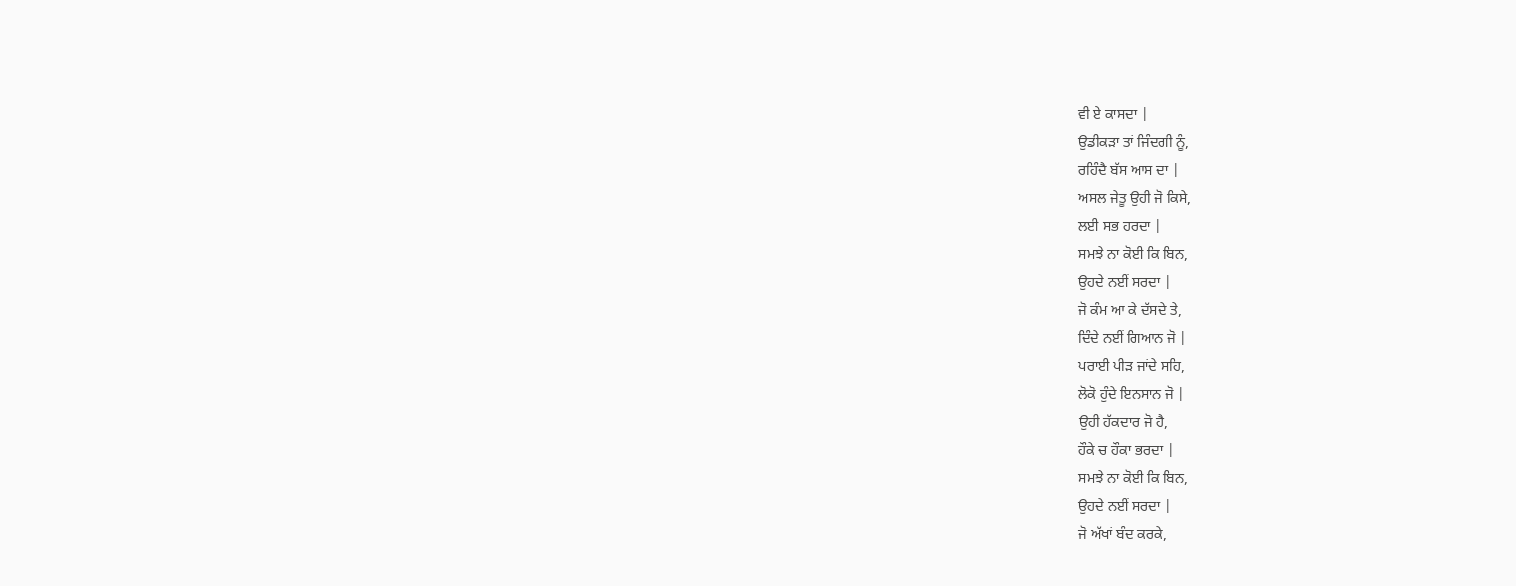ਵੀ ਏ ਕਾਸਦਾ |
ਉਡੀਕੜਾ ਤਾਂ ਜਿੰਦਗੀ ਨੂੰ,
ਰਹਿੰਦੈ ਬੱਸ ਆਸ ਦਾ |
ਅਸਲ ਜੇਤੂ ਉਹੀ ਜੋ ਕਿਸੇ,
ਲਈ ਸਭ ਹਰਦਾ |
ਸਮਝੇ ਨਾ ਕੋਈ ਕਿ ਬਿਨ,
ਉਹਦੇ ਨਈਂ ਸਰਦਾ |
ਜੋ ਕੰਮ ਆ ਕੇ ਦੱਸਦੇ ਤੇ,
ਦਿੰਦੇ ਨਈਂ ਗਿਆਨ ਜੋ |
ਪਰਾਈ ਪੀੜ ਜਾਂਦੇ ਸਹਿ,
ਲੋਕੋ ਹੁੰਦੇ ਇਨਸਾਨ ਜੋ |
ਉਹੀ ਹੱਕਦਾਰ ਜੋ ਹੈ,
ਹੌਕੇ ਚ ਹੌਕਾ ਭਰਦਾ |
ਸਮਝੇ ਨਾ ਕੋਈ ਕਿ ਬਿਨ,
ਉਹਦੇ ਨਈਂ ਸਰਦਾ |
ਜੋ ਅੱਖਾਂ ਬੰਦ ਕਰਕੇ,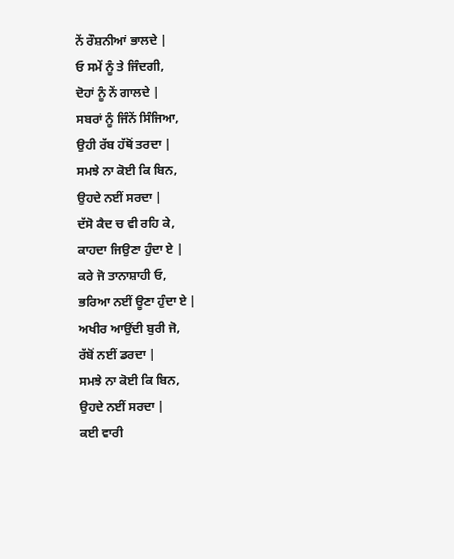ਨੇਂ ਰੌਸ਼ਨੀਆਂ ਭਾਲਦੇ |
ਓ ਸਮੇਂ ਨੂੰ ਤੇ ਜਿੰਦਗੀ,
ਦੋਹਾਂ ਨੂੰ ਨੇਂ ਗਾਲਦੇ |
ਸਬਰਾਂ ਨੂੰ ਜਿੰਨੇਂ ਸਿੰਜਿਆ,
ਉਹੀ ਰੱਬ ਹੱਥੋਂ ਤਰਦਾ |
ਸਮਝੇ ਨਾ ਕੋਈ ਕਿ ਬਿਨ,
ਉਹਦੇ ਨਈਂ ਸਰਦਾ |
ਦੱਸੋ ਕੈਦ ਚ ਵੀ ਰਹਿ ਕੇ,
ਕਾਹਦਾ ਜਿਉਣਾ ਹੁੰਦਾ ਏ |
ਕਰੇ ਜੋ ਤਾਨਾਸ਼ਾਹੀ ਓ,
ਭਰਿਆ ਨਈਂ ਊਣਾ ਹੁੰਦਾ ਏ |
ਅਖੀਰ ਆਉਂਦੀ ਬੁਰੀ ਜੋ,
ਰੱਬੋਂ ਨਈਂ ਡਰਦਾ |
ਸਮਝੇ ਨਾ ਕੋਈ ਕਿ ਬਿਨ,
ਉਹਦੇ ਨਈਂ ਸਰਦਾ |
ਕਈ ਵਾਰੀ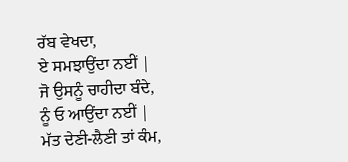ਰੱਬ ਵੇਖਦਾ,
ਏ ਸਮਝਾਉਂਦਾ ਨਈਂ |
ਜੋ ਉਸਨੂੰ ਚਾਹੀਦਾ ਬੰਦੇ,
ਨੂੰ ਓ ਆਉਂਦਾ ਨਈਂ |
ਮੱਤ ਦੇਣੀ-ਲੈਣੀ ਤਾਂ ਕੰਮ,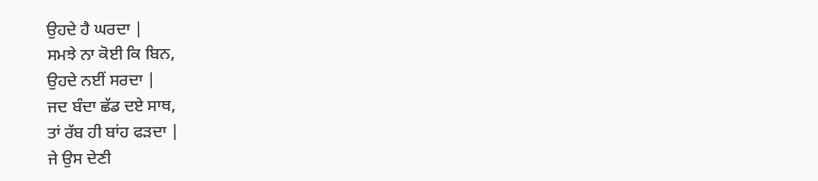ਉਹਦੇ ਹੈ ਘਰਦਾ |
ਸਮਝੇ ਨਾ ਕੋਈ ਕਿ ਬਿਨ,
ਉਹਦੇ ਨਈਂ ਸਰਦਾ |
ਜਦ ਬੰਦਾ ਛੱਡ ਦਏ ਸਾਥ,
ਤਾਂ ਰੱਬ ਹੀ ਬਾਂਹ ਫੜਦਾ |
ਜੇ ਉਸ ਦੇਣੀ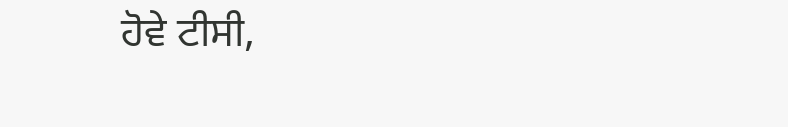ਹੋਵੇ ਟੀਸੀ,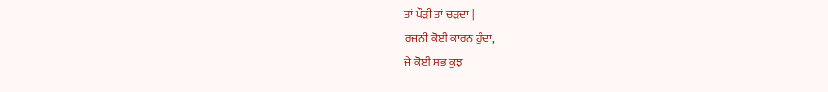ਤਾਂ ਪੌੜੀ ਤਾਂ ਚੜਦਾ |
ਰਜਨੀ ਕੋਈ ਕਾਰਨ ਹੁੰਦਾ,
ਜੇ ਕੋਈ ਸਭ ਕੁਝ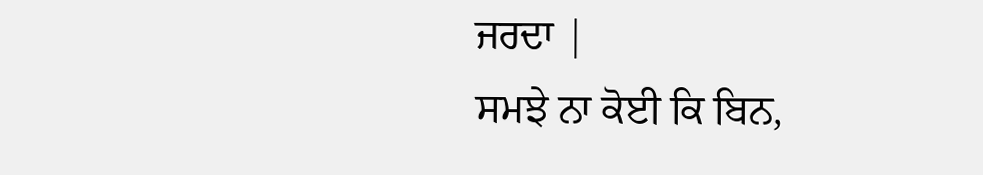ਜਰਦਾ |
ਸਮਝੇ ਨਾ ਕੋਈ ਕਿ ਬਿਨ,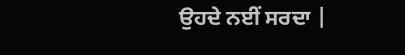ਉਹਦੇ ਨਈਂ ਸਰਦਾ |